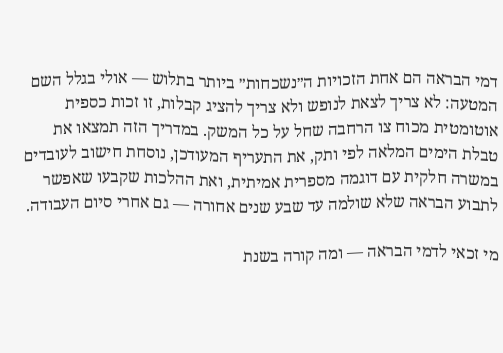דמי הבראה הם אחת הזכויות ה״נשכחות״ ביותר בתלוש — אולי בגלל השם המטעה: לא צריך לצאת לנופש ולא צריך להציג קבלות, זו זכות כספית אוטומטית מכוח צו הרחבה שחל על כל המשק. במדריך הזה תמצאו את טבלת הימים המלאה לפי ותק, את התעריף המעודכן, נוסחת חישוב לעובדים במשרה חלקית עם דוגמה מספרית אמיתית, ואת ההלכות שקבעו שאפשר לתבוע הבראה שלא שולמה עד שבע שנים אחורה — גם אחרי סיום העבודה.

מי זכאי לדמי הבראה — ומה קורה בשנת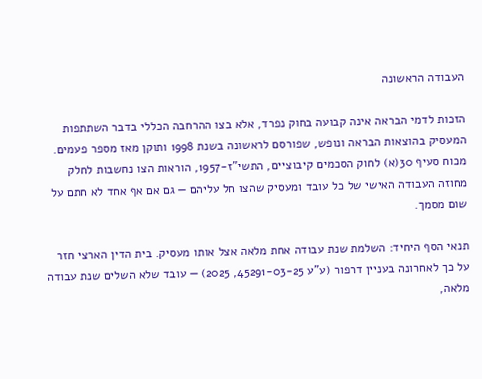העבודה הראשונה

הזכות לדמי הבראה אינה קבועה בחוק נפרד, אלא בצו ההרחבה הכללי בדבר השתתפות המעסיק בהוצאות הבראה ונופש, שפורסם לראשונה בשנת 1998 ותוקן מאז מספר פעמים. מכוח סעיף 30(א) לחוק הסכמים קיבוציים, התשי"ז-1957, הוראות הצו נחשבות לחלק מחוזה העבודה האישי של כל עובד ומעסיק שהצו חל עליהם — גם אם אף אחד לא חתם על שום מסמך.

תנאי הסף היחיד: השלמת שנת עבודה אחת מלאה אצל אותו מעסיק. בית הדין הארצי חזר על כך לאחרונה בעניין דרפור (ע"ע 45291-03-25, 2025) — עובד שלא השלים שנת עבודה מלאה,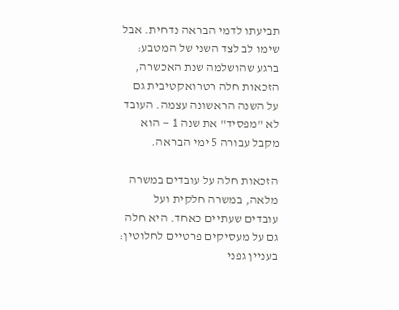תביעתו לדמי הבראה נדחית. אבל שימו לב לצד השני של המטבע: ברגע שהושלמה שנת האכשרה, הזכאות חלה רטרואקטיבית גם על השנה הראשונה עצמה. העובד לא "מפסיד" את שנה 1 — הוא מקבל עבורה 5 ימי הבראה.

הזכאות חלה על עובדים במשרה מלאה, במשרה חלקית ועל עובדים שעתיים כאחד. היא חלה גם על מעסיקים פרטיים לחלוטין: בעניין גפני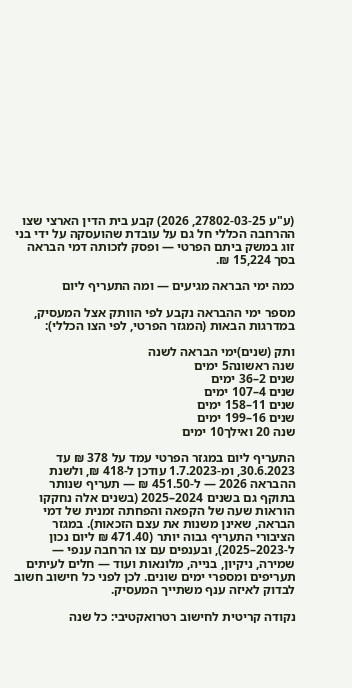(ע"ע 27802-03-25, 2026) קבע בית הדין הארצי שצו ההרחבה הכללי חל גם על עובדת שהועסקה על ידי בני זוג במשק ביתם הפרטי — ופסק לזכותה דמי הבראה בסך 15,224 ₪.

כמה ימי הבראה מגיעים — ומה התעריף ליום

מספר ימי ההבראה נקבע לפי הוותק אצל המעסיק, במדרגות הבאות (המגזר הפרטי, לפי הצו הכללי):

ותק (שנים)ימי הבראה לשנה
שנה ראשונה5 ימים
שנים 2–36 ימים
שנים 4–107 ימים
שנים 11–158 ימים
שנים 16–199 ימים
שנה 20 ואילך10 ימים

התעריף ליום במגזר הפרטי עמד על 378 ₪ עד 30.6.2023, ומ-1.7.2023 עודכן ל-418 ₪, ולשנת ההבראה 2026 — ל-451.50 ₪ — תעריף שנותר בתוקף גם בשנים 2024–2025 (בשנים אלה נחקקו הוראות שעה של הקפאה והפחתה זמנית של דמי הבראה, שאינן משנות את עצם הזכאות). במגזר הציבורי התעריף גבוה יותר (471.40 ₪ ליום נכון ל-2023–2025), ובענפים עם צו הרחבה ענפי — שמירה, ניקיון, בנייה, מלונאות ועוד — חלים לעיתים תעריפים ומספרי ימים שונים. לכן לפני כל חישוב חשוב לבדוק לאיזה ענף משתייך המעסיק.

נקודה קריטית לחישוב רטרואקטיבי: כל שנה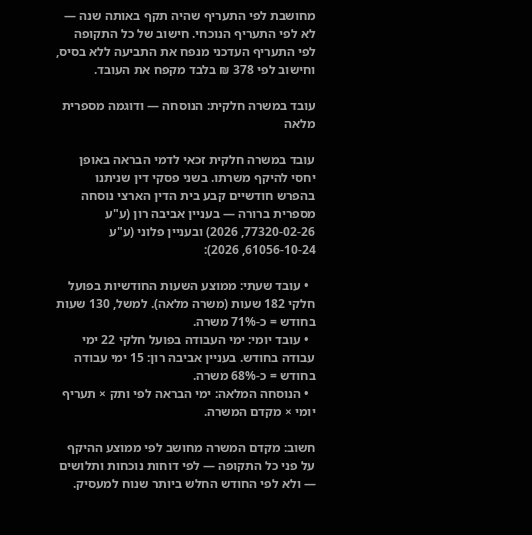מחושבת לפי התעריף שהיה תקף באותה שנה — לא לפי התעריף הנוכחי. חישוב של כל התקופה לפי התעריף העדכני מנפח את התביעה ללא בסיס, וחישוב לפי 378 ₪ בלבד מקפח את העובד.

עובד במשרה חלקית: הנוסחה — ודוגמה מספרית מלאה

עובד במשרה חלקית זכאי לדמי הבראה באופן יחסי להיקף משרתו. בשני פסקי דין שניתנו בהפרש חודשיים קבע בית הדין הארצי נוסחה מספרית ברורה — בעניין אביבה רון (ע"ע 77320-02-26, 2026) ובעניין פלוני (ע"ע 61056-10-24, 2026):

  • עובד שעתי: ממוצע השעות החודשיות בפועל חלקי 182 שעות (משרה מלאה). למשל, 130 שעות בחודש = כ-71% משרה.
  • עובד יומי: ימי העבודה בפועל חלקי 22 ימי עבודה בחודש. בעניין אביבה רון: 15 ימי עבודה בחודש = כ-68% משרה.
  • הנוסחה המלאה: ימי הבראה לפי ותק × תעריף יומי × מקדם המשרה.

חשוב: מקדם המשרה מחושב לפי ממוצע ההיקף על פני כל התקופה — לפי דוחות נוכחות ותלושים — ולא לפי החודש החלש ביותר שנוח למעסיק.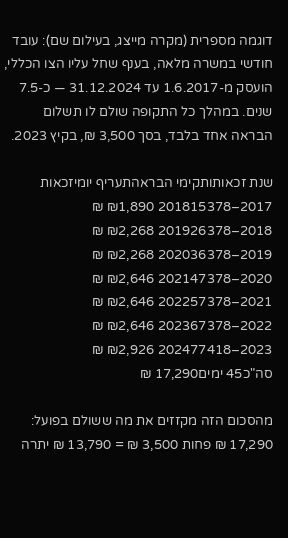דוגמה מספרית (מקרה מייצג, בעילום שם): עובד חודשי במשרה מלאה, בענף שחל עליו הצו הכללי, הועסק מ-1.6.2017 עד 31.12.2024 — כ-7.5 שנים. במהלך כל התקופה שולם לו תשלום הבראה אחד בלבד, בסך 3,500 ₪, בקיץ 2023.

שנת זכאותותקימי הבראהתעריף יומיזכאות
2017–201815378 ₪1,890 ₪
2018–201926378 ₪2,268 ₪
2019–202036378 ₪2,268 ₪
2020–202147378 ₪2,646 ₪
2021–202257378 ₪2,646 ₪
2022–202367378 ₪2,646 ₪
2023–202477418 ₪2,926 ₪
סה"כ45 ימים17,290 ₪

מהסכום הזה מקזזים את מה ששולם בפועל: 17,290 ₪ פחות 3,500 ₪ = 13,790 ₪ יתרה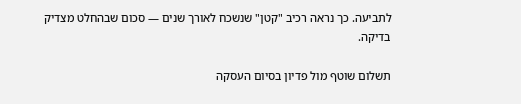לתביעה. כך נראה רכיב "קטן" שנשכח לאורך שנים — סכום שבהחלט מצדיק בדיקה.

תשלום שוטף מול פדיון בסיום העסקה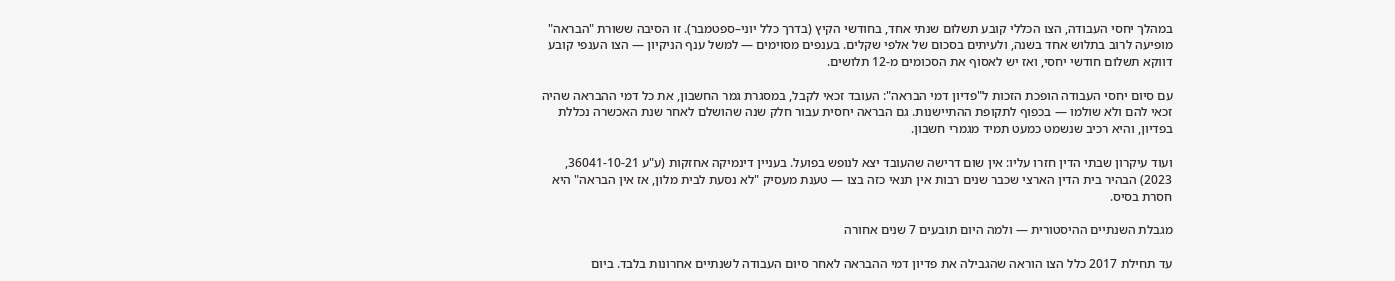במהלך יחסי העבודה, הצו הכללי קובע תשלום שנתי אחד, בחודשי הקיץ (בדרך כלל יוני–ספטמבר). זו הסיבה ששורת "הבראה" מופיעה לרוב בתלוש אחד בשנה, ולעיתים בסכום של אלפי שקלים. בענפים מסוימים — למשל ענף הניקיון — הצו הענפי קובע דווקא תשלום חודשי יחסי, ואז יש לאסוף את הסכומים מ-12 תלושים.

עם סיום יחסי העבודה הופכת הזכות ל"פדיון דמי הבראה": העובד זכאי לקבל, במסגרת גמר החשבון, את כל דמי ההבראה שהיה זכאי להם ולא שולמו — בכפוף לתקופת ההתיישנות. גם הבראה יחסית עבור חלק שנה שהושלם לאחר שנת האכשרה נכללת בפדיון, והיא רכיב שנשמט כמעט תמיד מגמרי חשבון.

ועוד עיקרון שבתי הדין חזרו עליו: אין שום דרישה שהעובד יצא לנופש בפועל. בעניין דינמיקה אחזקות (ע"ע 36041-10-21, 2023) הבהיר בית הדין הארצי שכבר שנים רבות אין תנאי כזה בצו — טענת מעסיק "לא נסעת לבית מלון, אז אין הבראה" היא חסרת בסיס.

מגבלת השנתיים ההיסטורית — ולמה היום תובעים 7 שנים אחורה

עד תחילת 2017 כלל הצו הוראה שהגבילה את פדיון דמי ההבראה לאחר סיום העבודה לשנתיים אחרונות בלבד. ביום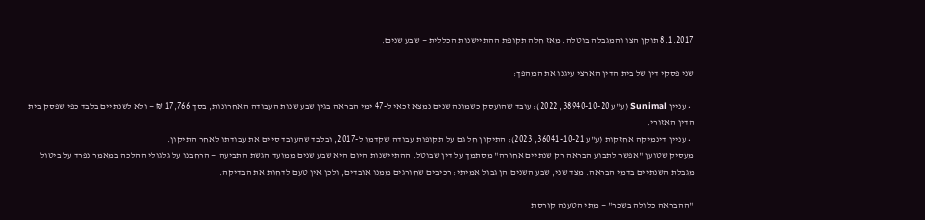8.1.2017 תוקן הצו והמגבלה בוטלה. מאז חלה תקופת ההתיישנות הכללית — שבע שנים.

שני פסקי דין של בית הדין הארצי עיגנו את המהפך:

  • עניין Sunimal (ע"ע 38940-10-20, 2022): עובד שהועסק כשמונה שנים נמצא זכאי ל-47 ימי הבראה בגין שבע שנות העבודה האחרונות, בסך 17,766 ₪ — ולא לשנתיים בלבד כפי שפסק בית הדין האזורי.
  • עניין דינמיקה אחזקות (ע"ע 36041-10-21, 2023): התיקון חל גם על תקופות עבודה שקדמו ל-2017, ובלבד שהעובד סיים את עבודתו לאחר התיקון.
מעסיק שטוען "אפשר לתבוע הבראה רק שנתיים אחורה" מסתמך על דין שבוטל. ההתיישנות היום היא שבע שנים ממועד הגשת התביעה — הרחבנו על גלגולי ההלכה במאמר נפרד על ביטול מגבלת השנתיים בדמי הבראה. מצד שני, שבע השנים הן גבול אמיתי: רכיבים שחורגים ממנו אובדים, ולכן אין טעם לדחות את הבדיקה.

"ההבראה כלולה בשכר" — מתי הטענה קורסת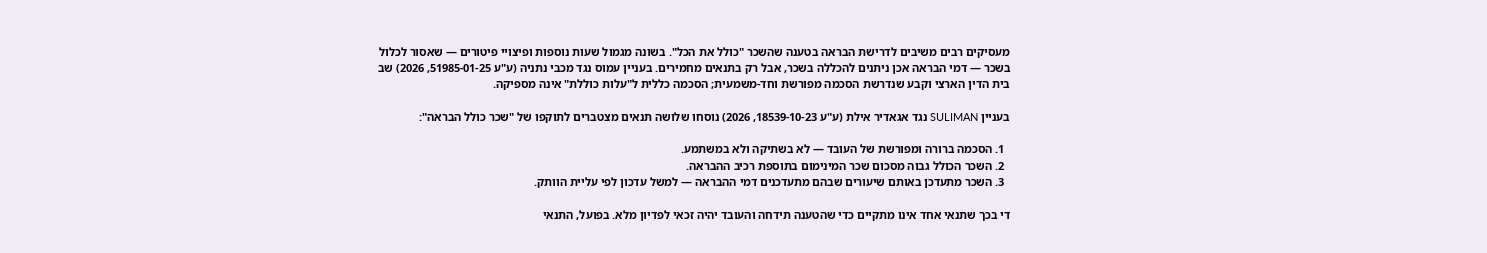מעסיקים רבים משיבים לדרישת הבראה בטענה שהשכר "כולל את הכל". בשונה מגמול שעות נוספות ופיצויי פיטורים — שאסור לכלול בשכר — דמי הבראה אכן ניתנים להכללה בשכר, אבל רק בתנאים מחמירים. בעניין עמוס נגד מכבי נתניה (ע"ע 51985-01-25, 2026) שב בית הדין הארצי וקבע שנדרשת הסכמה מפורשת וחד-משמעית; הסכמה כללית ל"עלות כוללת" אינה מספיקה.

בעניין SULIMAN נגד אגאדיר אילת (ע"ע 18539-10-23, 2026) נוסחו שלושה תנאים מצטברים לתוקפו של "שכר כולל הבראה":

  1. הסכמה ברורה ומפורשת של העובד — לא בשתיקה ולא במשתמע.
  2. השכר הכולל גבוה מסכום שכר המינימום בתוספת רכיב ההבראה.
  3. השכר מתעדכן באותם שיעורים שבהם מתעדכנים דמי ההבראה — למשל עדכון לפי עליית הוותק.

די בכך שתנאי אחד אינו מתקיים כדי שהטענה תידחה והעובד יהיה זכאי לפדיון מלא. בפועל, התנאי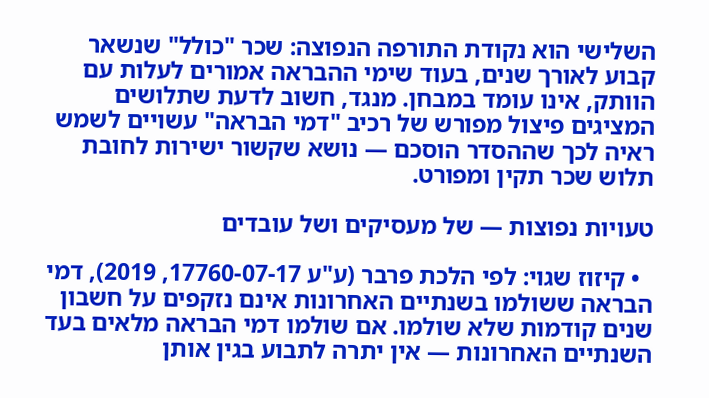השלישי הוא נקודת התורפה הנפוצה: שכר "כולל" שנשאר קבוע לאורך שנים, בעוד שימי ההבראה אמורים לעלות עם הוותק, אינו עומד במבחן. מנגד, חשוב לדעת שתלושים המציגים פיצול מפורש של רכיב "דמי הבראה" עשויים לשמש ראיה לכך שההסדר הוסכם — נושא שקשור ישירות לחובת תלוש שכר תקין ומפורט.

טעויות נפוצות — של מעסיקים ושל עובדים

  • קיזוז שגוי: לפי הלכת פרבר (ע"ע 17760-07-17, 2019), דמי הבראה ששולמו בשנתיים האחרונות אינם נזקפים על חשבון שנים קודמות שלא שולמו. אם שולמו דמי הבראה מלאים בעד השנתיים האחרונות — אין יתרה לתבוע בגין אותן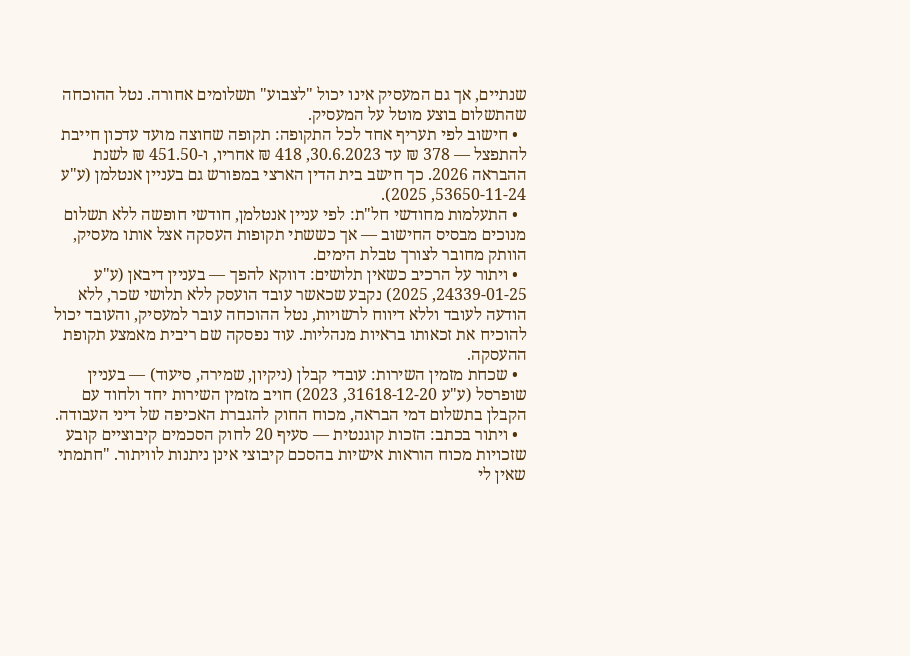שנתיים, אך גם המעסיק אינו יכול "לצבוע" תשלומים אחורה. נטל ההוכחה שהתשלום בוצע מוטל על המעסיק.
  • חישוב לפי תעריף אחד לכל התקופה: תקופה שחוצה מועד עדכון חייבת להתפצל — 378 ₪ עד 30.6.2023, 418 ₪ אחריו, ו-451.50 ₪ לשנת ההבראה 2026. כך חישב בית הדין הארצי במפורש גם בעניין אנטלמן (ע"ע 53650-11-24, 2025).
  • התעלמות מחודשי חל"ת: לפי עניין אנטלמן, חודשי חופשה ללא תשלום מנוכים מבסיס החישוב — אך כששתי תקופות העסקה אצל אותו מעסיק, הוותק מחובר לצורך טבלת הימים.
  • ויתור על הרכיב כשאין תלושים: דווקא להפך — בעניין דיבאן (ע"ע 24339-01-25, 2025) נקבע שכאשר עובד הועסק ללא תלושי שכר, ללא הודעה לעובד וללא דיווח לרשויות, נטל ההוכחה עובר למעסיק, והעובד יכול להוכיח את זכאותו בראיות מנהליות. עוד נפסקה שם ריבית מאמצע תקופת ההעסקה.
  • שכחת מזמין השירות: עובדי קבלן (ניקיון, שמירה, סיעוד) — בעניין שופרסל (ע"ע 31618-12-20, 2023) חויב מזמין השירות יחד ולחוד עם הקבלן בתשלום דמי הבראה, מכוח החוק להגברת האכיפה של דיני העבודה.
  • ויתור בכתב: הזכות קוגנטית — סעיף 20 לחוק הסכמים קיבוציים קובע שזכויות מכוח הוראות אישיות בהסכם קיבוצי אינן ניתנות לוויתור. "חתמתי שאין לי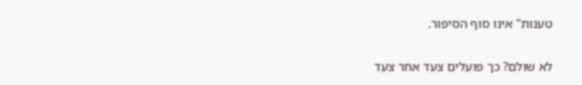טענות" אינו סוף הסיפור.

לא שולם? כך פועלים צעד אחר צעד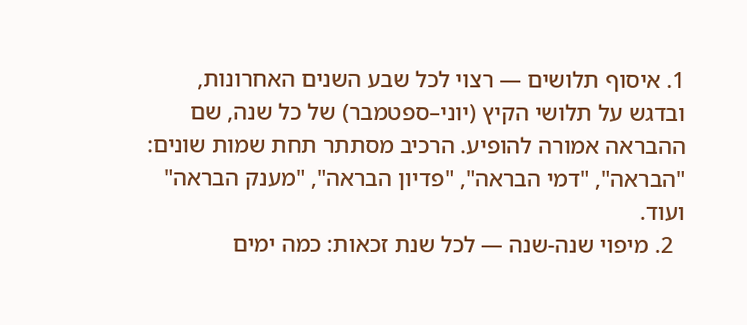1. איסוף תלושים — רצוי לכל שבע השנים האחרונות, ובדגש על תלושי הקיץ (יוני–ספטמבר) של כל שנה, שם ההבראה אמורה להופיע. הרכיב מסתתר תחת שמות שונים: "הבראה", "דמי הבראה", "פדיון הבראה", "מענק הבראה" ועוד.
  2. מיפוי שנה-שנה — לכל שנת זכאות: כמה ימים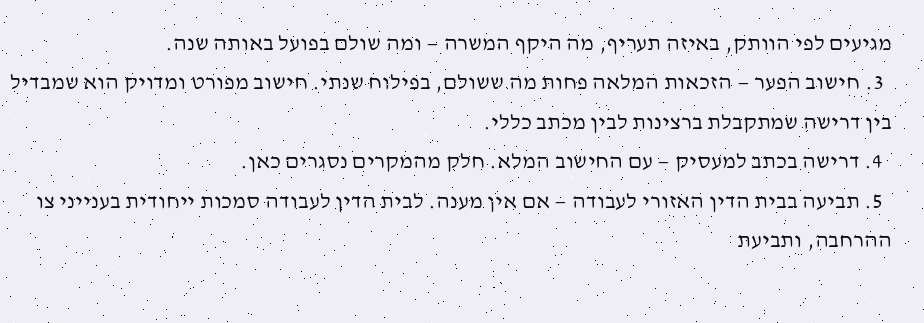מגיעים לפי הוותק, באיזה תעריף, מה היקף המשרה — ומה שולם בפועל באותה שנה.
  3. חישוב הפער — הזכאות המלאה פחות מה ששולם, בפילוח שנתי. חישוב מפורט ומדויק הוא שמבדיל בין דרישה שמתקבלת ברצינות לבין מכתב כללי.
  4. דרישה בכתב למעסיק — עם החישוב המלא. חלק מהמקרים נסגרים כאן.
  5. תביעה בבית הדין האזורי לעבודה — אם אין מענה. לבית הדין לעבודה סמכות ייחודית בענייני צו ההרחבה, ותביעת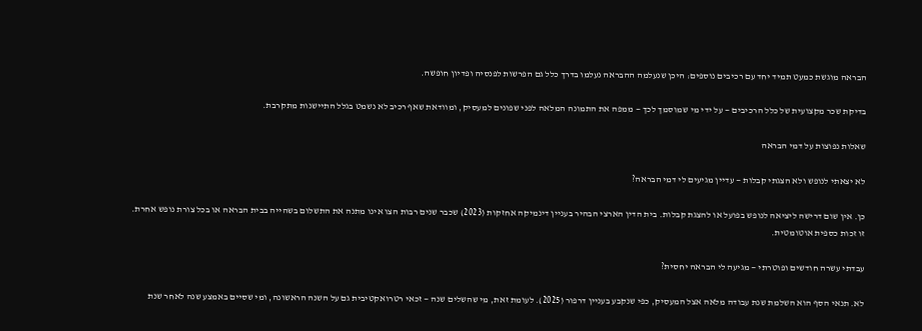הבראה מוגשת כמעט תמיד יחד עם רכיבים נוספים: היכן שנעלמה ההבראה נעלמו בדרך כלל גם הפרשות לפנסיה ופדיון חופשה.

בדיקת שכר מקצועית של כלל הרכיבים — על ידי מי שמוסמך לכך — ממפה את התמונה המלאה לפני שפונים למעסיק, ומוודאת שאף רכיב לא נשמט בגלל התיישנות מתקרבת.

שאלות נפוצות על דמי הבראה

לא יצאתי לנופש ולא הצגתי קבלות — עדיין מגיעים לי דמי הבראה?

כן. אין שום דרישה ליציאה לנופש בפועל או להצגת קבלות. בית הדין הארצי הבהיר בעניין דינמיקה אחזקות (2023) שכבר שנים רבות הצו אינו מתנה את התשלום בשהייה בבית הבראה או בכל צורת נופש אחרת. זו זכות כספית אוטומטית.

עבדתי עשרה חודשים ופוטרתי — מגיעה לי הבראה יחסית?

לא. תנאי הסף הוא השלמת שנת עבודה מלאה אצל המעסיק, כפי שנקבע בעניין דרפור (2025). לעומת זאת, מי שהשלים שנה — זכאי רטרואקטיבית גם על השנה הראשונה, ומי שסיים באמצע שנה לאחר שנת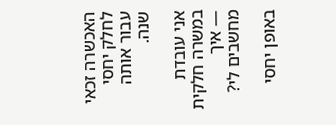האכשרה זכאי לחלק יחסי עבור אותה שנה.

אני עובדת במשרה חלקית — איך מחשבים לי?

באופן יחסי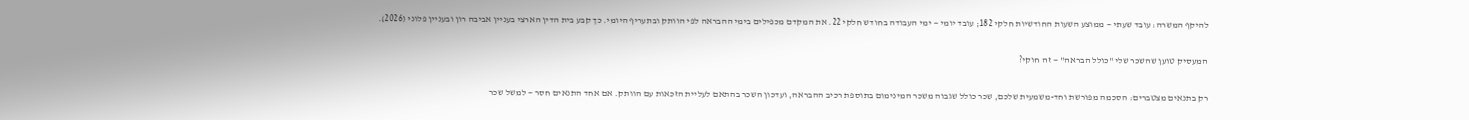להיקף המשרה: עובד שעתי — ממוצע השעות החודשיות חלקי 182; עובד יומי — ימי העבודה בחודש חלקי 22. את המקדם מכפילים בימי ההבראה לפי הוותק ובתעריף היומי. כך קבע בית הדין הארצי בעניין אביבה רון ובעניין פלוני (2026).

המעסיק טוען שהשכר שלי "כולל הבראה" — זה חוקי?

רק בתנאים מצטברים: הסכמה מפורשת וחד-משמעית שלכם, שכר כולל שגבוה משכר המינימום בתוספת רכיב ההבראה, ועדכון השכר בהתאם לעליית הזכאות עם הוותק. אם אחד התנאים חסר — למשל שכר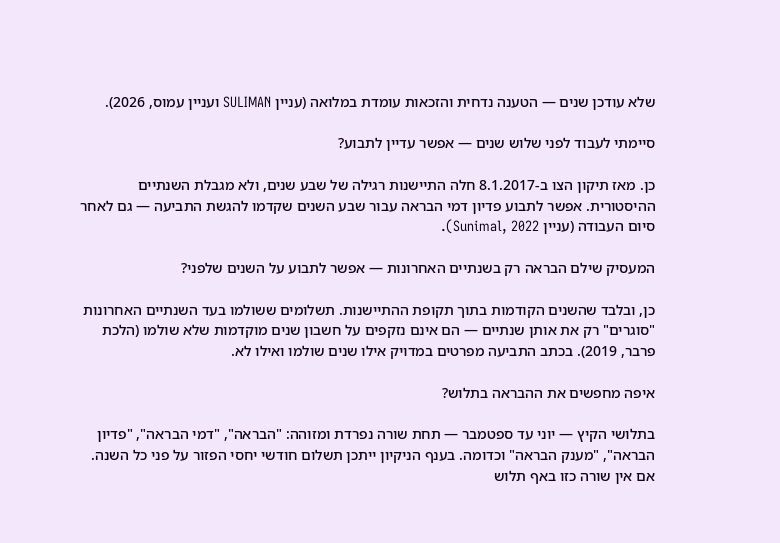שלא עודכן שנים — הטענה נדחית והזכאות עומדת במלואה (עניין SULIMAN ועניין עמוס, 2026).

סיימתי לעבוד לפני שלוש שנים — אפשר עדיין לתבוע?

כן. מאז תיקון הצו ב-8.1.2017 חלה התיישנות רגילה של שבע שנים, ולא מגבלת השנתיים ההיסטורית. אפשר לתבוע פדיון דמי הבראה עבור שבע השנים שקדמו להגשת התביעה — גם לאחר סיום העבודה (עניין Sunimal, 2022).

המעסיק שילם הבראה רק בשנתיים האחרונות — אפשר לתבוע על השנים שלפני?

כן, ובלבד שהשנים הקודמות בתוך תקופת ההתיישנות. תשלומים ששולמו בעד השנתיים האחרונות "סוגרים" רק את אותן שנתיים — הם אינם נזקפים על חשבון שנים מוקדמות שלא שולמו (הלכת פרבר, 2019). בכתב התביעה מפרטים במדויק אילו שנים שולמו ואילו לא.

איפה מחפשים את ההבראה בתלוש?

בתלושי הקיץ — יוני עד ספטמבר — תחת שורה נפרדת ומזוהה: "הבראה", "דמי הבראה", "פדיון הבראה", "מענק הבראה" וכדומה. בענף הניקיון ייתכן תשלום חודשי יחסי הפזור על פני כל השנה. אם אין שורה כזו באף תלוש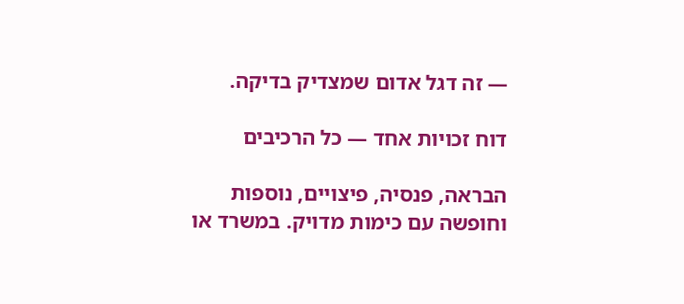— זה דגל אדום שמצדיק בדיקה.

דוח זכויות אחד — כל הרכיבים

הבראה, פנסיה, פיצויים, נוספות וחופשה עם כימות מדויק. במשרד או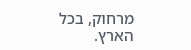מרחוק, בכל הארץ.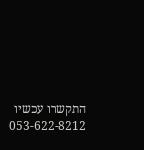התקשרו עכשיו 053-622-8212